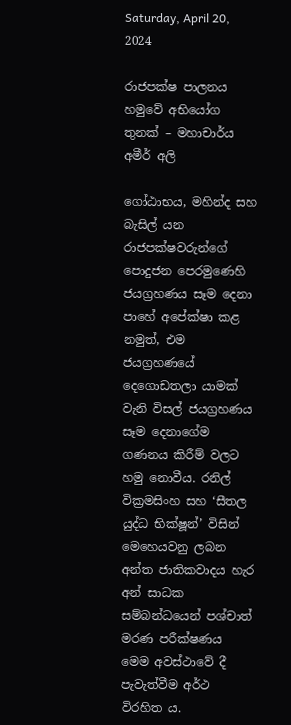Saturday, April 20, 2024

රාජපක්ෂ පාලනය හමුවේ අභියෝග තුනක් – මහාචාර්ය අමීර් අලි

ගෝඨාභය, මහින්ද සහ බැසිල් යන රාජපක්ෂවරුන්ගේ පොදුජන පෙරමුණෙහි ජයග්‍රහණය සෑම දෙනා පාහේ අපේක්ෂා කළ නමුත්, එම ජයග්‍රහණයේ දෙගොඩතලා යාමක් වැනි විසල් ජයග්‍රහණය සෑම දෙනාගේම ගණනය කිරීම් වලට හමු නොවීය. රනිල් වික්‍රමසිංහ සහ ‘සීතල යුද්ධ භික්ෂූන්’ විසින් මෙහෙයවනු ලබන අන්ත ජාතිකවාදය හැර අන් සාධක සම්බන්ධයෙන් පශ්චාත් මරණ පරීක්ෂණය මෙම අවස්ථාවේ දී පැවැත්වීම අර්ථ විරහිත ය.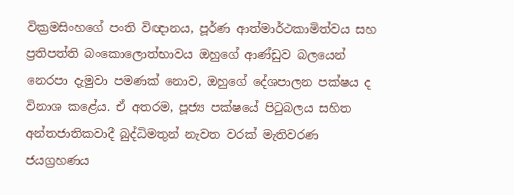වික්‍රමසිංහගේ පංති විඥානය, පූර්ණ ආත්මාර්ථකාමිත්වය සහ ප්‍රතිපත්ති බංකොලොත්භාවය ඔහුගේ ආණ්ඩුව බලයෙන් නෙරපා දැමුවා පමණක් නොව, ඔහුගේ දේශපාලන පක්ෂය ද විනාශ කළේය. ඒ අතරම, පූජ්‍ය පක්ෂයේ පිටුබලය සහිත අන්තජාතිකවාදී බුද්ධිමතුන් නැවත වරක් මැතිවරණ ජයග්‍රහණය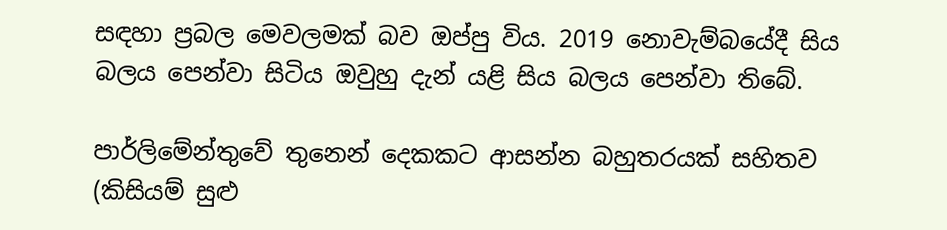සඳහා ප්‍රබල මෙවලමක් බව ඔප්පු විය. 2019 නොවැම්බයේදී සිය බලය පෙන්වා සිටිය ඔවුහු දැන් යළි සිය බලය පෙන්වා තිබේ.

පාර්ලිමේන්තුවේ තුනෙන් දෙකකට ආසන්න බහුතරයක් සහිතව (කිසියම් සුළු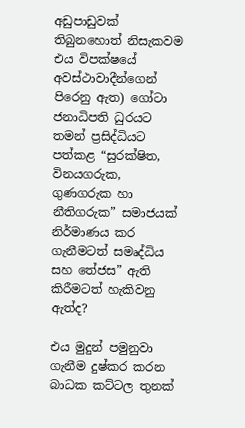අඩුපාඩුවක් තිබුනහොත් නිසැකවම එය විපක්ෂයේ අවස්ථාවාදීන්ගෙන් පිරෙනු ඇත) ගෝටා ජනාධිපති ධුරයට තමන් ප්‍රසිද්ධියට පත්කළ “සුරක්ෂිත, විනයගරුක, ගුණගරුක හා නීතිගරුක” සමාජයක් නිර්මාණය කර ගැනීමටත් සමෘද්ධිය සහ තේජස” ඇති කිරීමටත් හැකිවනු ඇත්ද?

එය මුදුන් පමුනුවා ගැනීම දුෂ්කර කරන බාධක කට්ටල තුනක්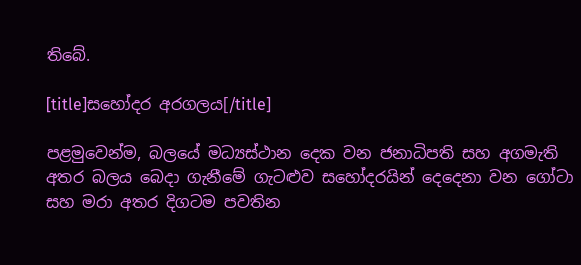තිබේ.

[title]සහෝදර අරගලය[/title]

පළමුවෙන්ම, බලයේ මධ්‍යස්ථාන දෙක වන ජනාධිපති සහ අගමැති අතර බලය බෙදා ගැනීමේ ගැටළුව සහෝදරයින් දෙදෙනා වන ගෝටා සහ මරා අතර දිගටම පවතින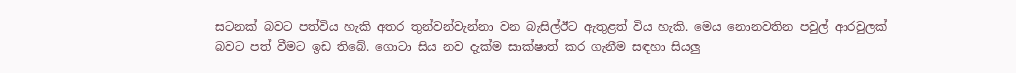සටනක් බවට පත්විය හැකි අතර තුන්වන්වැන්නා වන බැසිල්ඊට ඇතුළත් විය හැකි. මෙය නොනවතින පවුල් ආරවුලක් බවට පත් වීමට ඉඩ තිබේ. ගොටා සිය නව දැක්ම සාක්ෂාත් කර ගැනීම සඳහා සියලු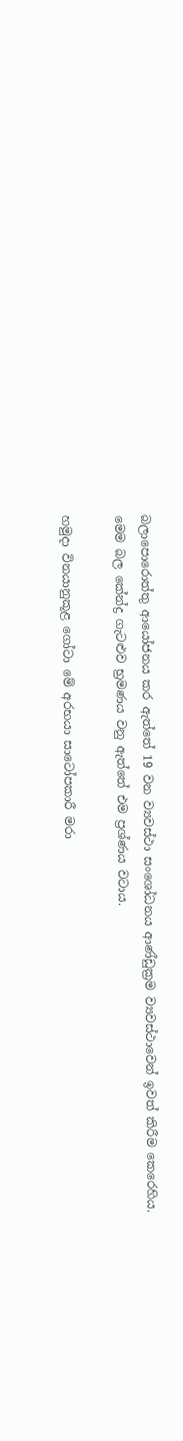බලාපොරොත්තු ආයෝජනය කර ඇත්තේ 19 වන ව්‍යවස්ථා සංශෝධනය ආණ්ඩුක්‍රම ව්‍යවස්ථාවෙන් ඉවත් කිරීම කෙරෙහිය. මෙම බල කේන්ද්‍ර ගැටළුව භ්‍රමණය වනු ඇත්තේ එම ප්‍රශ්ණය වටාය.

හමුදා විනයානුකූළ ගෝටා මේ අරභයා සාටෝපකාරී මරා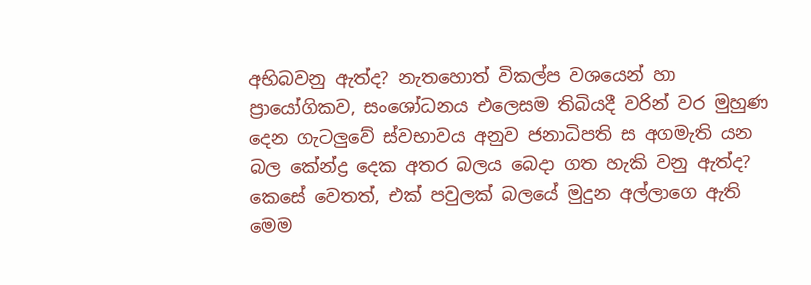අභිබවනු ඇත්ද? නැතහොත් විකල්ප වශයෙන් හා ප්‍රායෝගිකව, සංශෝධනය එලෙසම තිබියදී වරින් වර මුහුණ දෙන ගැටලුවේ ස්වභාවය අනුව ජනාධිපති ස අගමැති යන බල කේන්ද්‍ර දෙක අතර බලය බෙදා ගත හැකි වනු ඇත්ද? කෙසේ වෙතත්, එක් පවුලක් බලයේ මුදුන අල්ලාගෙ ඇති මෙම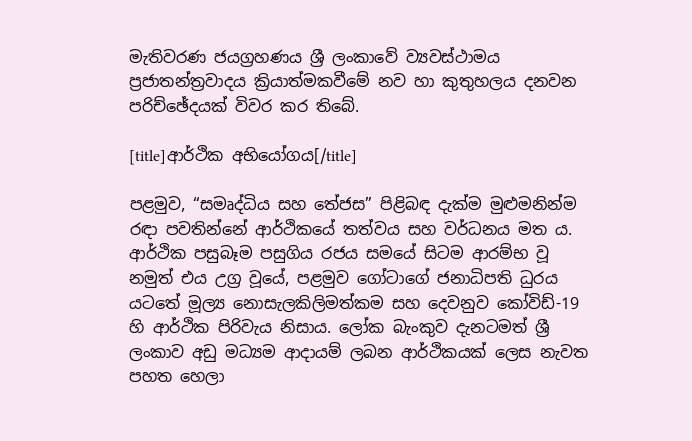මැතිවරණ ජයග්‍රහණය ශ්‍රී ලංකාවේ ව්‍යවස්ථාමය ප්‍රජාතන්ත්‍රවාදය ක්‍රියාත්මකවීමේ නව හා කුතුහලය දනවන පරිච්ඡේදයක් විවර කර තිබේ.

[title]ආර්ථික අභියෝගය[/title]

පළමුව, “සමෘද්ධිය සහ තේජස” පිළිබඳ දැක්ම මුළුමනින්ම රඳා පවතින්නේ ආර්ථිකයේ තත්වය සහ වර්ධනය මත ය. ආර්ථික පසුබෑම පසුගිය රජය සමයේ සිටම ආරම්භ වූ නමුත් එය උග්‍ර වූයේ, පළමුව ගෝටාගේ ජනාධිපති ධුරය යටතේ මූල්‍ය නොසැලකිලිමත්කම සහ දෙවනුව කෝවිඩ්-19 හි ආර්ථික පිරිවැය නිසාය. ලෝක බැංකුව දැනටමත් ශ්‍රී ලංකාව අඩු මධ්‍යම ආදායම් ලබන ආර්ථිකයක් ලෙස නැවත පහත හෙලා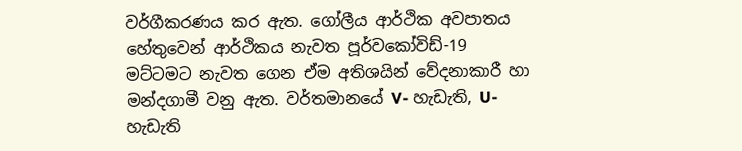වර්ගීකරණය කර ඇත. ගෝලීය ආර්ථික අවපාතය හේතුවෙන් ආර්ථිකය නැවත පූර්වකෝවිඩ්-19 මට්ටමට නැවත ගෙන ඒම අතිශයින් වේදනාකාරී හා මන්දගාමී වනු ඇත. වර්තමානයේ V- හැඩැති, U- හැඩැති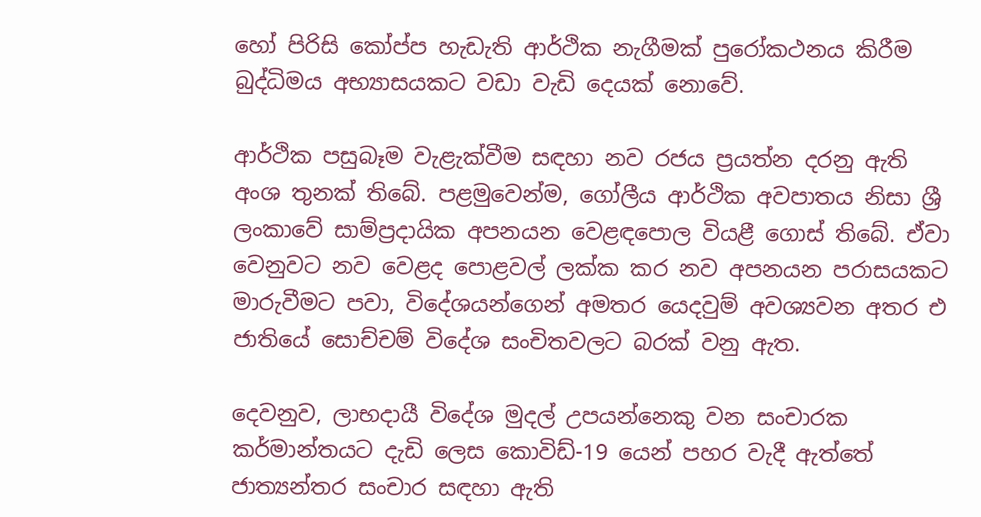හෝ පිරිසි කෝප්ප හැඩැති ආර්ථික නැගීමක් පුරෝකථනය කිරීම බුද්ධිමය අභ්‍යාසයකට වඩා වැඩි දෙයක් නොවේ.

ආර්ථික පසුබෑම වැළැක්වීම සඳහා නව රජය ප්‍රයත්න දරනු ඇති අංශ තුනක් තිබේ. පළමුවෙන්ම, ගෝලීය ආර්ථික අවපාතය නිසා ශ්‍රී ලංකාවේ සාම්ප්‍රදායික අපනයන වෙළඳපොල වියළී ගොස් තිබේ. ඒවා වෙනුවට නව වෙළද පොළවල් ලක්ක කර නව අපනයන පරාසයකට මාරුවීමට පවා, විදේශයන්ගෙන් අමතර යෙදවුම් අවශ්‍යවන අතර එ ජාතියේ සොච්චම් විදේශ සංචිතවලට බරක් වනු ඇත.

දෙවනුව, ලාභදායී විදේශ මුදල් උපයන්නෙකු වන සංචාරක කර්මාන්තයට දැඩි ලෙස කොවිඩ්-19 යෙන් පහර වැදී ඇත්තේ ජාත්‍යන්තර සංචාර සඳහා ඇති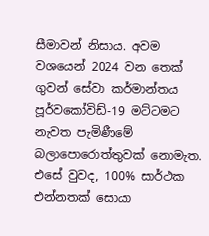සීමාවන් නිසාය. අවම වශයෙන් 2024 වන තෙක් ගුවන් සේවා කර්මාන්තය පූර්වකෝවිඩ්-19 මට්ටමට නැවත පැමිණීමේ බලාපොරොත්තුවක් නොමැත. එසේ වුවද, 100% සාර්ථක එන්නතක් සොයා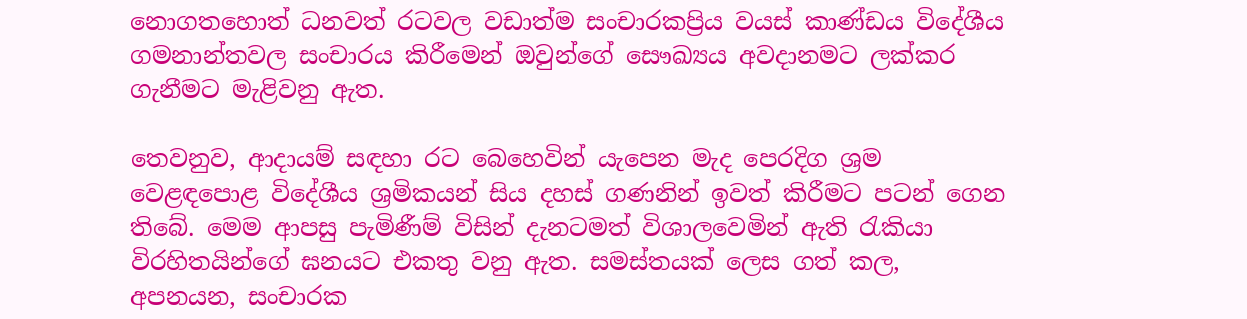නොගතහොත් ධනවත් රටවල වඩාත්ම සංචාරකප්‍රිය වයස් කාණ්ඩය විදේශීය ගමනාන්තවල සංචාරය කිරීමෙන් ඔවුන්ගේ සෞඛ්‍යය අවදානමට ලක්කර ගැනීමට මැළිවනු ඇත.

තෙවනුව, ආදායම් සඳහා රට බෙහෙවින් යැපෙන මැද පෙරදිග ශ්‍රම වෙළඳපොළ විදේශීය ශ්‍රමිකයන් සිය දහස් ගණනින් ඉවත් කිරීමට පටන් ගෙන තිබේ. මෙම ආපසු පැමිණීම් විසින් දැනටමත් විශාලවෙමින් ඇති රැකියා විරහිතයින්ගේ ඝනයට එකතු වනු ඇත. සමස්තයක් ලෙස ගත් කල, අපනයන, සංචාරක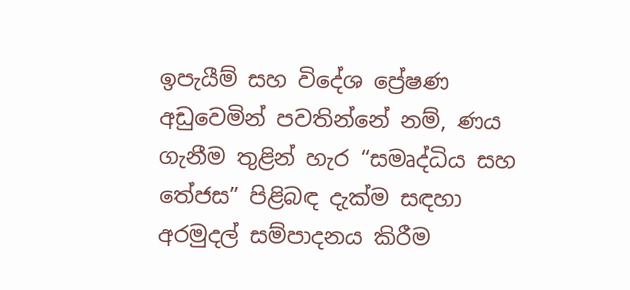ඉපැයීම් සහ විදේශ ප්‍රේෂණ අඩුවෙමින් පවතින්නේ නම්, ණය ගැනීම තුළින් හැර “සමෘද්ධිය සහ තේජස” පිළිබඳ දැක්ම සඳහා අරමුදල් සම්පාදනය කිරීම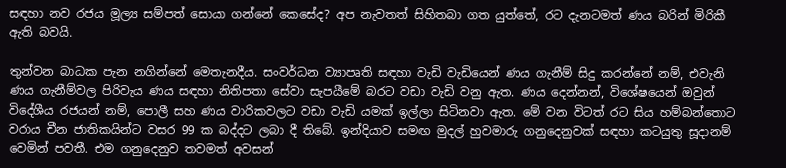සඳහා නව රජය මූල්‍ය සම්පත් සොයා ගන්නේ කෙසේද? අප නැවතත් සිහිතබා ගත යුත්තේ, රට දැනටමත් ණය බරින් මිරිකී ඇති බවයි.

තුන්වන බාධක පැන නගින්නේ මෙතැනදීය. සංවර්ධන ව්‍යාපෘති සඳහා වැඩි වැඩියෙන් ණය ගැනීම් සිදු කරන්නේ නම්, එවැනි ණය ගැනීම්වල පිරිවැය ණය සඳහා නිතිපතා සේවා සැපයීමේ බරට වඩා වැඩි වනු ඇත. ණය දෙන්නන්, විශේෂයෙන් ඔවුන් විදේශීය රජයන් නම්, පොලී සහ ණය වාරිකවලට වඩා වැඩි යමක් ඉල්ලා සිටිනවා ඇත. මේ වන විටත් රට සිය හම්බන්තොට වරාය චීන ජාතිකයින්ට වසර 99 ක බද්දට ලබා දී තිබේ. ඉන්දියාව සමඟ මුදල් හුවමාරු ගනුදෙනුවක් සඳහා කටයුතු සූදානම් වෙමින් පවතී. එම ගනුදෙනුව තවමත් අවසන්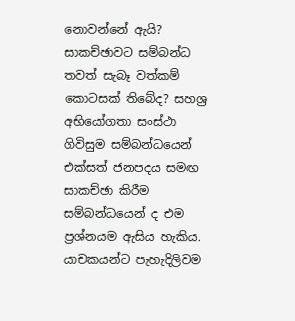නොවන්නේ ඇයි? සාකච්ඡාවට සම්බන්ධ තවත් සැබෑ වත්කම් කොටසක් තිබේද? සහශ්‍ර අභියෝගතා සංස්ථා ගිවිසුම සම්බන්ධයෙන් එක්සත් ජනපදය සමඟ සාකච්ඡා කිරීම සම්බන්ධයෙන් ද එම ප්‍රශ්නයම ඇසිය හැකිය. යාචකයන්ට පැහැදිලිවම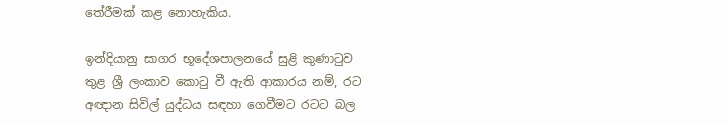තේරීමක් කළ නොහැකිය.

ඉන්දියානු සාගර භූදේශපාලනයේ සුළි කුණාටුව තුළ ශ්‍රී ලංකාව කොටු වී ඇති ආකාරය නම්, රට අඥාන සිවිල් යුද්ධය සඳහා ගෙවීමට රටට බල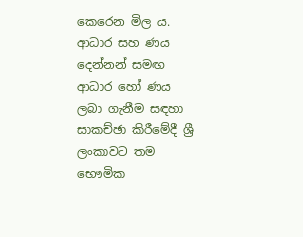කෙරෙන මිල ය. ආධාර සහ ණය දෙන්නන් සමඟ ආධාර හෝ ණය ලබා ගැනීම සඳහා සාකච්ඡා කිරීමේදී ශ්‍රී ලංකාවට තම භෞමික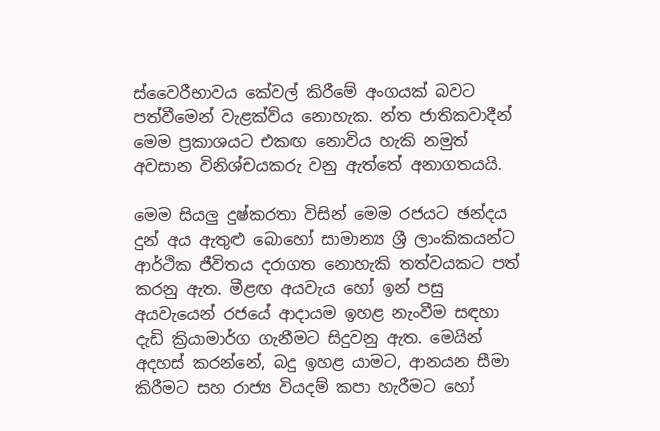ස්වෛරීභාවය කේවල් කිරීමේ අංගයක් බවට පත්වීමෙන් වැළක්ව්ය නොහැක. න්ත ජාතිකවාදීන් මෙම ප්‍රකාශයට එකඟ නොවිය හැකි නමුත් අවසාන විනිශ්චයකරු වනු ඇත්තේ අනාගතයයි.

මෙම සියලු දුෂ්කරතා විසින් මෙම රජයට ඡන්දය දුන් අය ඇතුළු බොහෝ සාමාන්‍ය ශ්‍රී ලාංකිකයන්ට ආර්ථික ජීවිතය දරාගත නොහැකි තත්වයකට පත් කරනු ඇත. මීළඟ අයවැය හෝ ඉන් පසු අයවැයෙන් රජයේ ආදායම ඉහළ නැංවීම සඳහා දැඩි ක්‍රියාමාර්ග ගැනීමට සිදුවනු ඇත. මෙයින් අදහස් කරන්නේ, බදු ඉහළ යාමට, ආනයන සීමා කිරීමට සහ රාජ්‍ය වියදම් කපා හැරීමට හෝ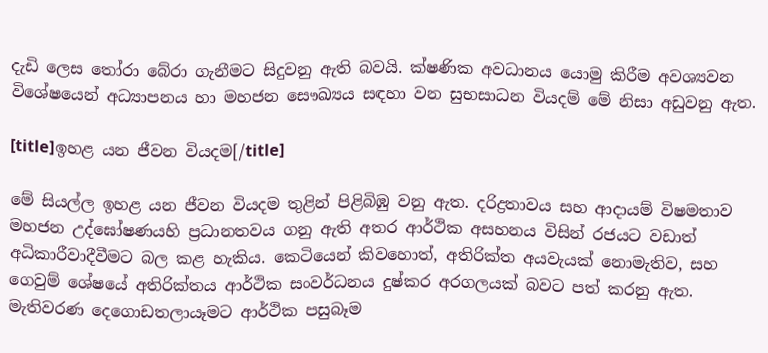දැඩි ලෙස තෝරා බේරා ගැනීමට සිදුවනු ඇති බවයි. ක්ෂණික අවධානය යොමු කිරීම අවශ්‍යවන විශේෂයෙන් අධ්‍යාපනය හා මහජන සෞඛ්‍යය සඳහා වන සුභසාධන වියදම් මේ නිසා අඩුවනු ඇත.

[title]ඉහළ යන ජීවන වියදම[/title]

මේ සියල්ල ඉහළ යන ජීවන වියදම තුළින් පිළිබිඹු වනු ඇත. දරිද්‍රතාවය සහ ආදායම් විෂමතාව මහජන උද්ඝෝෂණයහි ප්‍රධානතවය ගනු ඇති අතර ආර්ථික අසහනය විසින් රජයට වඩාත් අධිකාරීවාදීවීමට බල කළ හැකිය. කෙටියෙන් කිවහොත්, අතිරික්ත අයවැයක් නොමැතිව, සහ ගෙවුම් ශේෂයේ අතිරික්තය ආර්ථික සංවර්ධනය දුෂ්කර අරගලයක් බවට පත් කරනු ඇත. මැතිවරණ දෙගොඩතලායෑමට ආර්ථික පසුබෑම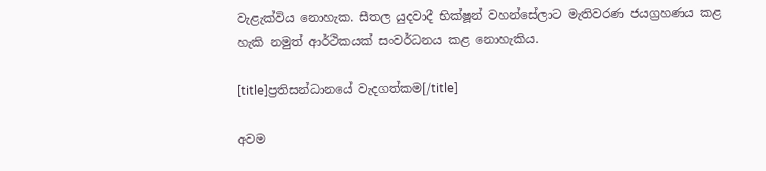වැළැක්විය නොහැක. සීතල යුදවාදී භික්ෂූන් වහන්සේලාට මැතිවරණ ජයග්‍රහණය කළ හැකි නමුත් ආර්ථිකයක් සංවර්ධනය කළ නොහැකිය.

[title]ප්‍රතිසන්ධානයේ වැදගත්කම[/title]

අවම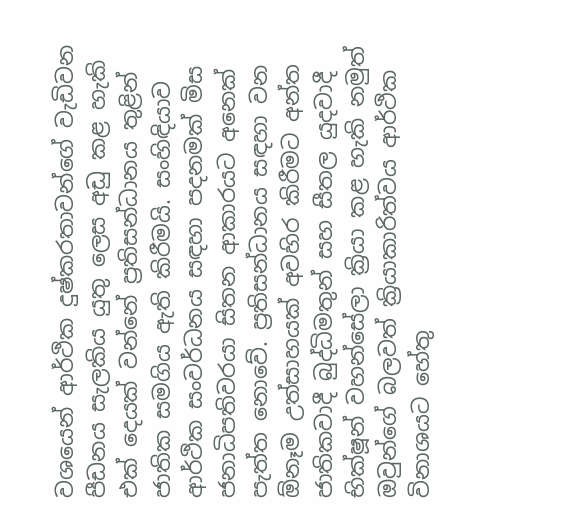වශයෙන් ආර්ථික දුෂ්කරතාවන්ගේ වැඩිවන පීඩනය සැලකිය යුතු ලෙස අඩු කළ හැකි එක් දෙයක් වන්නේ ප්‍රතිසන්ධානය තුළින් ජාතික සමගිය ඇති කිරීමයි. සංහිඳියාව ආර්ථික සංවර්ධනය සඳහා පදනමක් මිස ජනාධිපතිවරයා සිතන ආකාරයට අනෙක් පැත්ත නොවේ. ප්‍රතිසන්ධානය සඳහා වන ඕනෑම උත්සාහයක් අවහිර කිරීමට අන්ත ජාතිකවාදී බුද්ධිමතුන් සහ සීතල යුදවාදී භික්ෂූන් වහන්සේලා ක්‍රියා කළ හැකි නමුත් ඔවුන්ගේ බලවත් ක්‍රියාකාරිත්වය ආර්ථික විනාශයට හේතු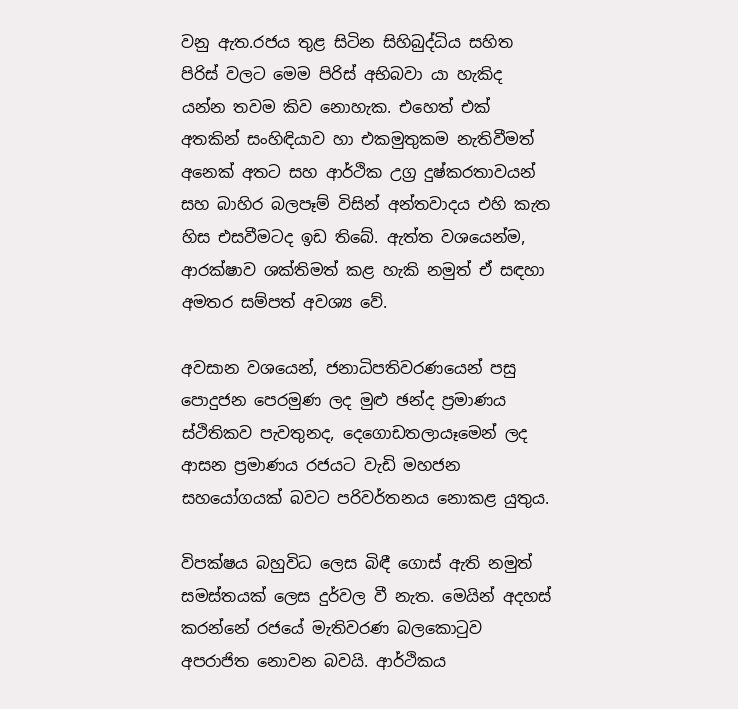වනු ඇත.රජය තුළ සිටින සිහිබුද්ධිය සහිත පිරිස් වලට මෙම පිරිස් අභිබවා යා හැකිද යන්න තවම කිව නොහැක. එහෙත් එක් අතකින් සංහිඳියාව හා එකමුතුකම නැතිවීමත් අනෙක් අතට සහ ආර්ථික උග්‍ර දුෂ්කරතාවයන් සහ බාහිර බලපෑම් විසින් අන්තවාදය එහි කැත හිස එසවීමටද ඉඩ තිබේ. ඇත්ත වශයෙන්ම, ආරක්ෂාව ශක්තිමත් කළ හැකි නමුත් ඒ සඳහා අමතර සම්පත් අවශ්‍ය වේ.

අවසාන වශයෙන්, ජනාධිපතිවරණයෙන් පසු පොදුජන පෙරමුණ ලද මුළු ඡන්ද ප්‍රමාණය ස්ථිතිකව පැවතුනද, දෙගොඩතලායෑමෙන් ලද ආසන ප්‍රමාණය රජයට වැඩි මහජන සහයෝගයක් බවට පරිවර්තනය නොකළ යුතුය.

විපක්ෂය බහුවිධ ලෙස බිඳී ගොස් ඇති නමුත් සමස්තයක් ලෙස දුර්වල වී නැත. මෙයින් අදහස් කරන්නේ රජයේ මැතිවරණ බලකොටුව අපරාජිත නොවන බවයි. ආර්ථිකය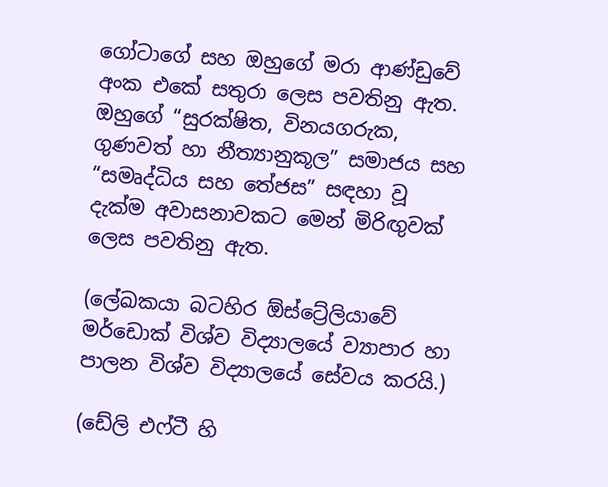ගෝටාගේ සහ ඔහුගේ මරා ආණ්ඩුවේ අංක එකේ සතුරා ලෙස පවතිනු ඇත. ඔහුගේ “සුරක්ෂිත, විනයගරුක, ගුණවත් හා නීත්‍යානුකූල” සමාජය සහ “සමෘද්ධිය සහ තේජස” සඳහා වූ දැක්ම අවාසනාවකට මෙන් මිරිඟුවක් ලෙස පවතිනු ඇත.

(ලේඛකයා බටහිර ඕස්ට්‍රේලියාවේ මර්ඩොක් විශ්ව විද්‍යාලයේ ව්‍යාපාර හා පාලන විශ්ව විද්‍යාලයේ සේවය කරයි.)

(ඩේලි එෆ්ටී හි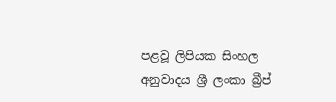පළවූ ලිපියක සිංහල අනුවාදය ශ්‍රී ලංකා බ්‍රීප්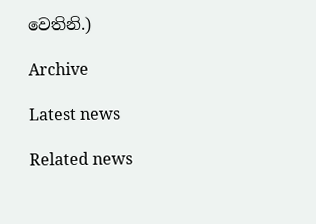වෙතිනි.)

Archive

Latest news

Related news